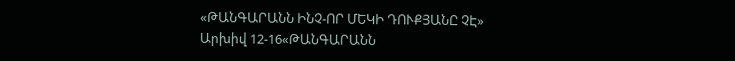«ԹԱՆԳԱՐԱՆՆ ԻՆՉ-ՈՐ ՄԵԿԻ ԴՈՒՔՅԱՆԸ ՉԷ»
Արխիվ 12-16«ԹԱՆԳԱՐԱՆՆ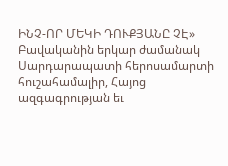ԻՆՉ-ՈՐ ՄԵԿԻ ԴՈՒՔՅԱՆԸ ՉԷ»
Բավականին երկար ժամանակ Սարդարապատի հերոսամարտի հուշահամալիր, Հայոց ազգագրության եւ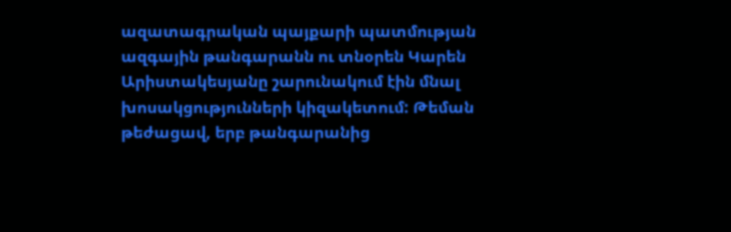ազատագրական պայքարի պատմության ազգային թանգարանն ու տնօրեն Կարեն Արիստակեսյանը շարունակում էին մնալ խոսակցությունների կիզակետում: Թեման թեժացավ, երբ թանգարանից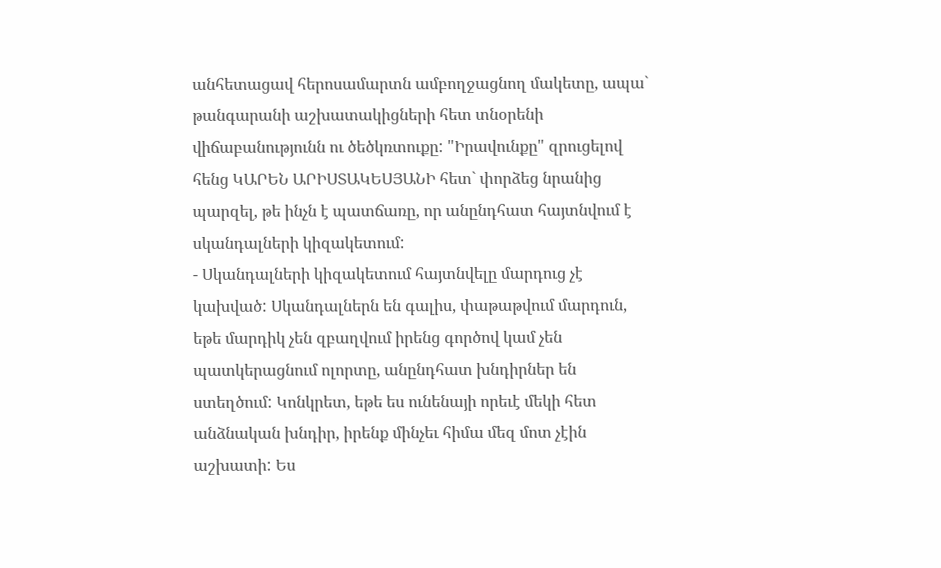անհետացավ հերոսամարտն ամբողջացնող մակետը, ապա` թանգարանի աշխատակիցների հետ տնօրենի վիճաբանությունն ու ծեծկռտուքը: "Իրավունքը" զրուցելով հենց ԿԱՐԵՆ ԱՐԻՍՏԱԿԵՍՅԱՆԻ հետ` փորձեց նրանից պարզել, թե ինչն է պատճառը, որ անընդհատ հայտնվում է սկանդալների կիզակետում:
- Սկանդալների կիզակետում հայտնվելը մարդուց չէ կախված: Սկանդալներն են գալիս, փաթաթվում մարդուն, եթե մարդիկ չեն զբաղվում իրենց գործով կամ չեն պատկերացնում ոլորտը, անընդհատ խնդիրներ են ստեղծում: Կոնկրետ, եթե ես ունենայի որեւէ մեկի հետ անձնական խնդիր, իրենք մինչեւ հիմա մեզ մոտ չէին աշխատի: Ես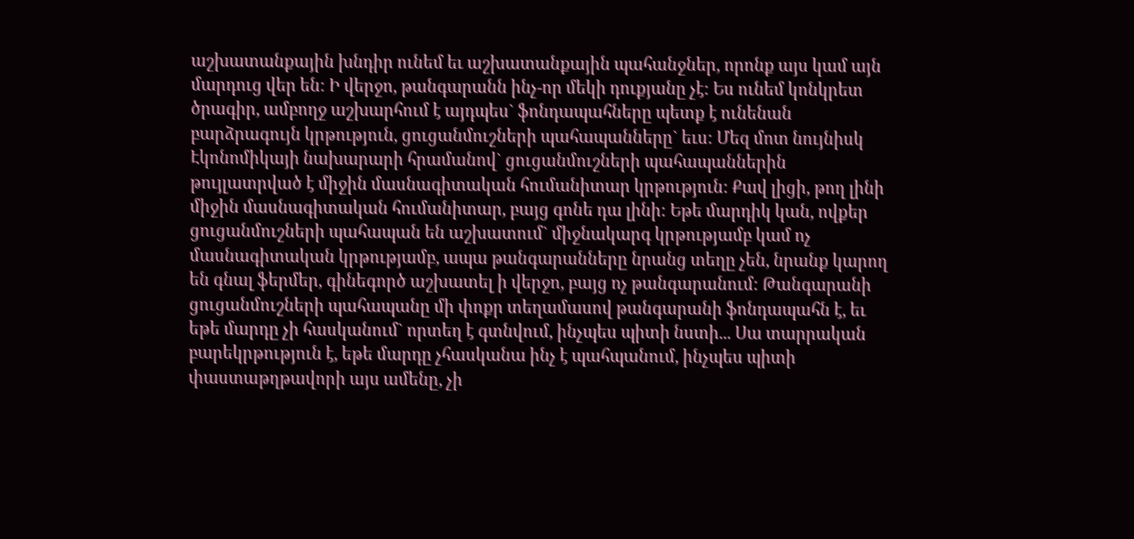աշխատանքային խնդիր ունեմ եւ աշխատանքային պահանջներ, որոնք այս կամ այն մարդուց վեր են: Ի վերջո, թանգարանն ինչ-որ մեկի դուքյանը չէ: Ես ունեմ կոնկրետ ծրագիր, ամբողջ աշխարհում է այդպես` ֆոնդապահները պետք է ունենան բարձրագույն կրթություն, ցուցանմուշների պահապանները` եւս: Մեզ մոտ նույնիսկ Էկոնոմիկայի նախարարի հրամանով` ցուցանմուշների պահապաններին թույլատրված է միջին մասնագիտական հումանիտար կրթություն: Քավ լիցի, թող լինի միջին մասնագիտական հումանիտար, բայց գոնե դա լինի: Եթե մարդիկ կան, ովքեր ցուցանմուշների պահապան են աշխատում` միջնակարգ կրթությամբ կամ ոչ մասնագիտական կրթությամբ, ապա թանգարանները նրանց տեղը չեն, նրանք կարող են գնալ ֆերմեր, գինեգործ աշխատել ի վերջո, բայց ոչ թանգարանում: Թանգարանի ցուցանմուշների պահապանը մի փոքր տեղամասով թանգարանի ֆոնդապահն է, եւ եթե մարդը չի հասկանում` որտեղ է գտնվում, ինչպես պիտի նստի... Սա տարրական բարեկրթություն է, եթե մարդը չհասկանա ինչ է պահպանում, ինչպես պիտի փաստաթղթավորի այս ամենը, չի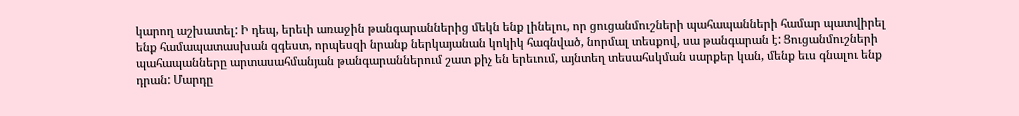կարող աշխատել: Ի դեպ, երեւի առաջին թանգարաններից մեկն ենք լինելու, որ ցուցանմուշների պահապանների համար պատվիրել ենք համապատասխան զգեստ, որպեսզի նրանք ներկայանան կոկիկ հագնված, նորմալ տեսքով, սա թանգարան է: Ցուցանմուշների պահապանները արտասահմանյան թանգարաններում շատ քիչ են երեւում, այնտեղ տեսահսկման սարքեր կան, մենք եւս գնալու ենք դրան: Մարդը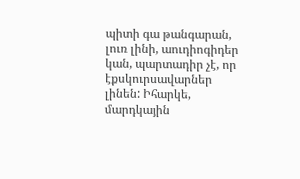պիտի գա թանգարան, լուռ լինի, աուդիոգիդեր կան, պարտադիր չէ, որ էքսկուրսավարներ լինեն: Իհարկե, մարդկային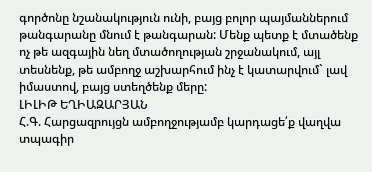գործոնը նշանակություն ունի, բայց բոլոր պայմաններում թանգարանը մնում է թանգարան: Մենք պետք է մտածենք ոչ թե ազգային նեղ մտածողության շրջանակում, այլ տեսնենք, թե ամբողջ աշխարհում ինչ է կատարվում` լավ իմաստով, բայց ստեղծենք մերը:
ԼԻԼԻԹ ԵՂԻԱԶԱՐՅԱՆ
Հ.Գ. Հարցազրույցն ամբողջությամբ կարդացե՛ք վաղվա տպագիր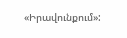«Իրավունքում»: